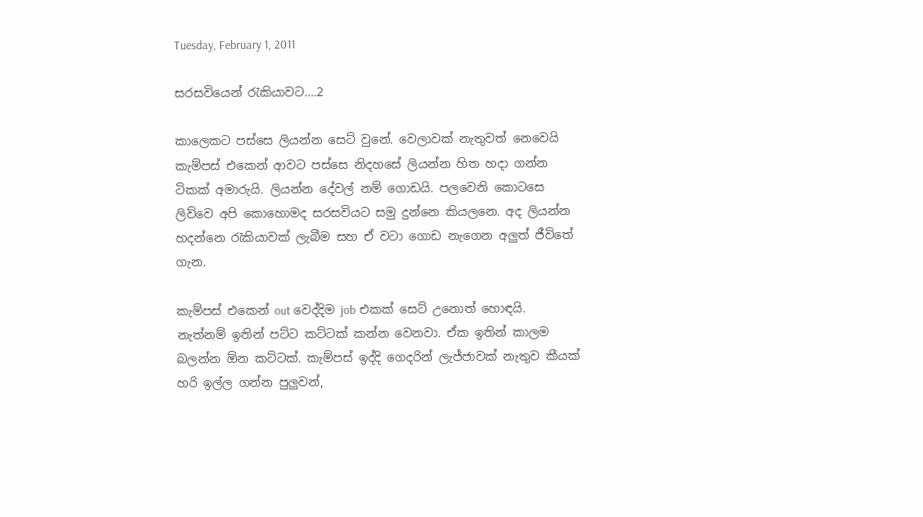Tuesday, February 1, 2011

සරසවියෙන් රැකියාවට....2

කාලෙකට පස්සෙ ලියන්න සෙට් වුනේ. වෙලාවක් නැතුවත් නෙවෙයි කැම්පස් එකෙන් ආවට පස්සෙ නිදහසේ ලියන්න හිත හදා ගන්න ටිකක් අමාරුයි. ලියන්න දේවල් නම් ගොඩයි. පලවෙනි කොටසෙ ලිව්වෙ අපි කොහොමද සරසවියට සමු දුන්නෙ කියලනෙ. අද ලියන්න හදන්නෙ රැකියාවක් ලැබීම සහ ඒ වටා ගොඩ නැගෙන අලුත් ජීවිතේ ගැන.

කැම්පස් එකෙන් out වෙද්දිම job එකක් සෙට් උනොත් හොඳයි. නැත්නම් ඉතින් පට්ට කට්ටක් කන්න වෙනවා. ඒක ඉතින් කාලම බලන්න ඕන කට්ටක්. කැම්පස් ඉද්දි ගෙදරින් ලැජ්ජාවක් නැතුව කීයක් හරි ඉල්ල ගන්න පුලුවන්,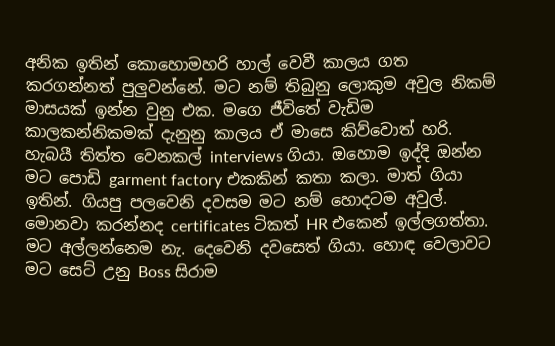අනික ඉතින් කොහොමහරි හාල් වෙවී කාලය ගත කරගන්නත් පුලුවන්නේ. මට නම් තිබුනු ලොකුම අවුල නිකම් මාසයක් ඉන්න වුනු එක. මගෙ ජීවිතේ වැඩිම කාලකන්නිකමක් දැනුනු කාලය ඒ මාසෙ කිව්වොත් හරි. හැබයී තිත්ත වෙනකල් interviews ගියා. ඔහොම ඉද්දි ඔන්න මට පොඩි garment factory එකකින් කතා කලා. මාත් ගියා ඉතින්. ගියපු පලවෙනි දවසම මට නම් හොදටම අවුල්. මොනවා කරන්නද certificates ටිකත් HR එකෙන් ඉල්ලගත්තා. මට අල්ලන්නෙම නැ. දෙවෙනි දවසෙත් ගියා. හොඳ වෙලාවට මට සෙට් උනු Boss සිරාම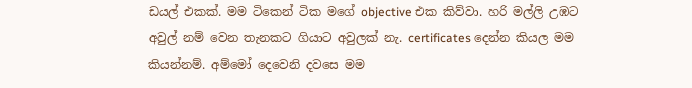ඩයල් එකක්. මම ටිකෙන් ටික මගේ objective එක කිව්වා. හරි මල්ලි උඹට අවුල් නම් වෙන තැනකට ගියාට අවුලක් නැ. certificates දෙන්න කියල මම කියන්නම්. අම්මෝ දෙවෙනි දවසෙ මම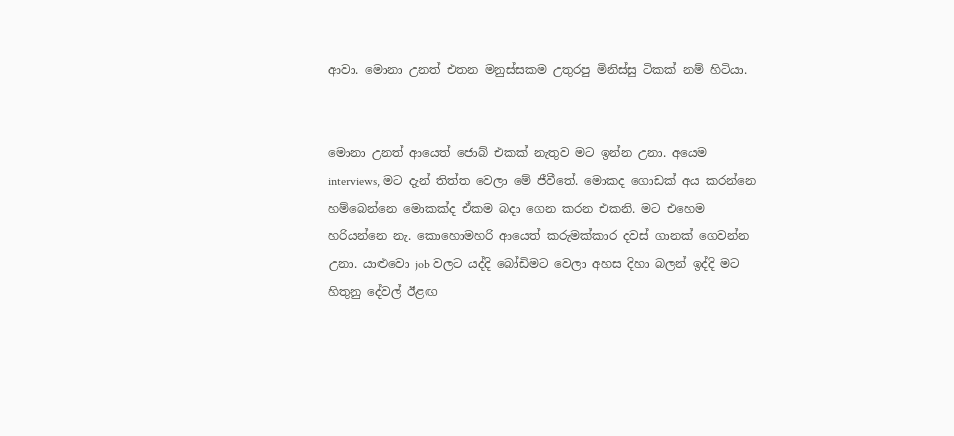ආවා. මොනා උනත් එතන මනුස්සකම උතුරපු මිනිස්සු ටිකක් නම් හිටියා.


මොනා උනත් ආයෙත් ජොබ් එකක් නැතුව මට ඉන්න උනා. අයෙම interviews, මට දැන් තිත්ත වෙලා මේ ජීවීතේ. මොකද ගොඩක් අය කරන්නෙ හම්බෙන්නෙ මොකක්ද ඒකම බදා ගෙන කරන එකනි. මට එහෙම හරියන්නෙ නැ. කොහොමහරි ආයෙත් කරුමක්කාර දවස් ගානක් ගෙවන්න උනා. යාළුවො job වලට යද්දි බෝඩිමට වෙලා අහස දිහා බලන් ඉද්දි මට හිතුනු දේවල් ඊළඟ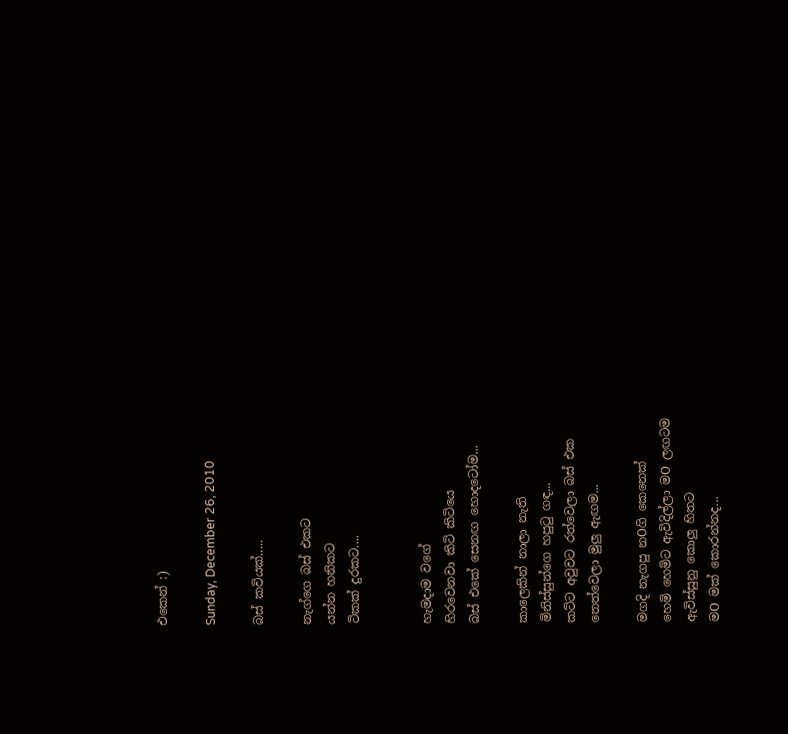එකෙන් :)

Sunday, December 26, 2010

බස් කවියක්.....

නැග්ගෙ බස් එකට
යන්න හනිකට
ටිකක් දුරකට....


හැමදාම වගේ
හිරවෙනවා කිටි කිටියෙ
බස් එකේ සෙනඟ හොදටෝම...

කාලෙකින් නාලා නැති
මිනිස්සුන්ගෙ හපුටු ගඳ...
කට්ට අවුවට රත්වෙලා බස් එක
තෙත්වෙලා මුලු ඇඟම...

මගදි නැගපු නOගි කෙනෙක්
හෙමි හෙමිට ඇවිදිල්ලා මO ලඟටම
ඇවිස්සුනු කොලු හිතට
මO මක් කොරන්නද...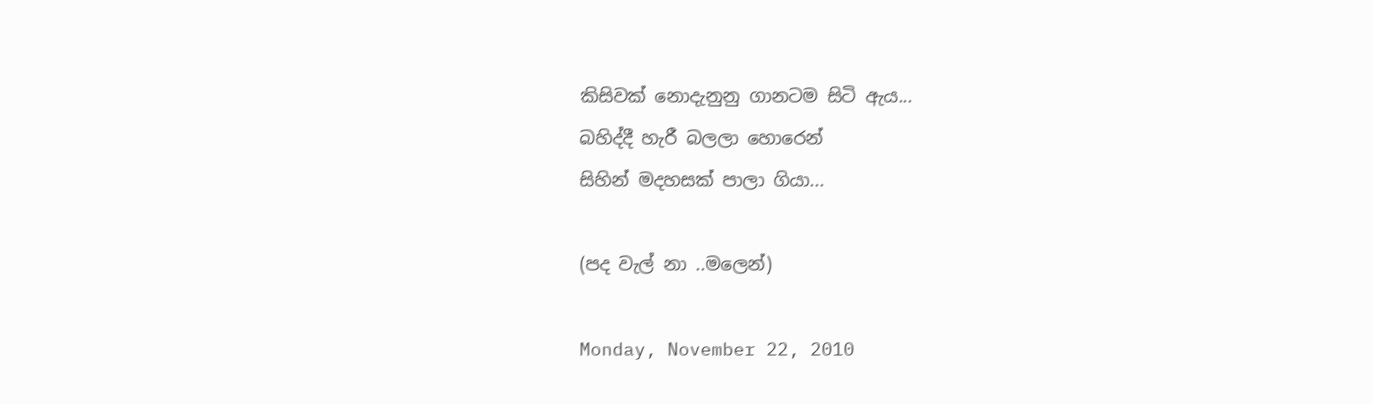කිසිවක් නොදැනුනු ගානටම සිටි ඇය...
බහිද්දී හැරී බලලා හොරෙන්
සිහින් මදහසක් පාලා ගියා...

(පද වැල් නා ..මලෙන්)

Monday, November 22, 2010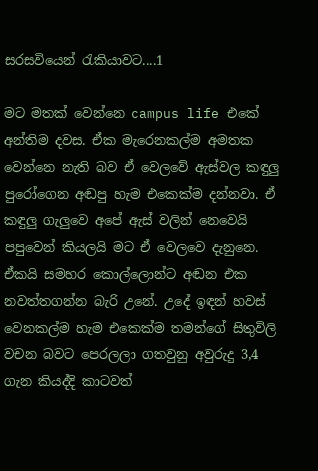සරසවියෙන් රැකියාවට....1

මට මතක් වෙන්නෙ campus life එකේ අන්තිම දවස. ඒක මැරෙනකල්ම අමතක වෙන්නෙ නැති බව ඒ වෙලවේ ඇස්වල කඳුලු පුරෝගෙන අඬපු හැම එකෙක්ම දන්නවා. ඒ කඳුලු ගැලුවෙ අපේ ඇස් වලින් නෙවෙයි පපුවෙන් කියලයි මට ඒ වෙලවෙ දැනුනෙ. ඒකයි සමහර කොල්ලොන්ට අඬන එක නවත්තගන්න බැරි උනේ. උදේ ඉඳන් හවස් වෙනකල්ම හැම එකෙක්ම තමන්ගේ සිතුවිලි වචන බවට පෙරලලා ගතවුනු අවුරුදු 3,4 ගැන කියද්දි කාටවත්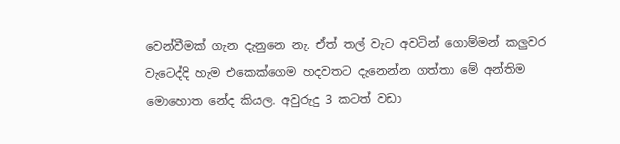වෙන්වීමක් ගැන දැනුනෙ නැ. ඒත් තල් වැට අවටින් ගොම්මන් කලුවර වැටෙද්දි හැම එකෙක්ගෙම හදවතට දැනෙන්න ගත්තා මේ අන්තිම මොහොත නේද කියල. අවුරුදු 3 කටත් වඩා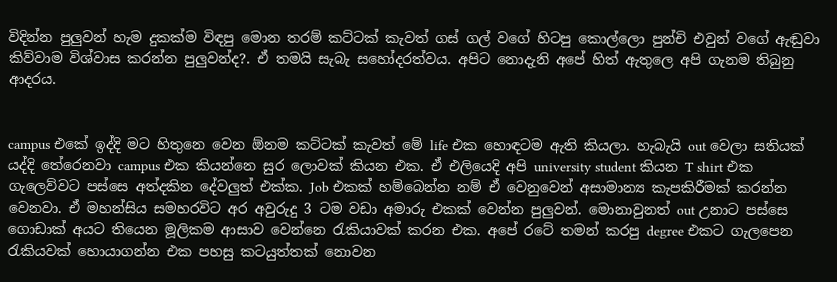විදින්න පුලුවන් හැම දුකක්ම විඳපු මොන තරම් කට්ටක් කැවත් ගස් ගල් වගේ හිටපු කොල්ලො පුන්චි එවුන් වගේ ඇඬුවා කිව්වාම විශ්වාස කරන්න පුලුවන්ද?. ඒ තමයි සැබැ සහෝදරත්වය. අපිට නොදැනි අපේ හිත් ඇතුලෙ අපි ගැනම තිබුනු ආදරය.


campus එකේ ඉද්දි මට හිතුනෙ වෙන ඕනම කට්ටක් කැවත් මේ life එක හොඳටම ඇති කියලා. හැබැයි out වෙලා සතියක් යද්දි තේරෙනවා campus එක කියන්නෙ සුර ලොවක් කියන එක. ඒ එලියෙදි අපි university student කියන T shirt එක ගැලෙව්වට පස්සෙ අත්දකින දේවලුත් එක්ක. Job එකක් හම්බෙන්න නම් ඒ වෙනුවෙන් අසාමාන්‍ය කැපකිරීමක් කරන්න වෙනවා. ඒ මහන්සිය සමහරවිට අර අවුරුදු 3 ටම වඩා අමාරු එකක් වෙන්න පුලුවන්. මොනාවුනත් out උනාට පස්සෙ ගොඩාක් අයට තියෙන මූලිකම ආසාව වෙන්නෙ රැකියාවක් කරන එක. අපේ රටේ තමන් කරපු degree එකට ගැලපෙන රැකියවක් හොයාගන්න එක පහසු කටයුත්තක් නොවන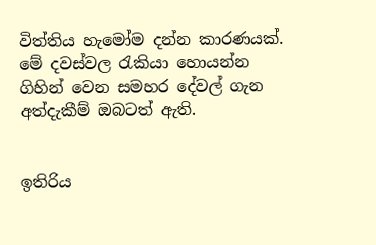විත්තිය හැමෝම දන්න කාරණයක්. මේ දවස්වල රැකියා හොයන්න ගිහින් වෙන සමහර දේවල් ගැන අත්දැකීම් ඔබටත් ඇති.


ඉතිරිය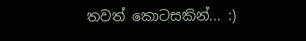තවත් කොටසකින්... :)